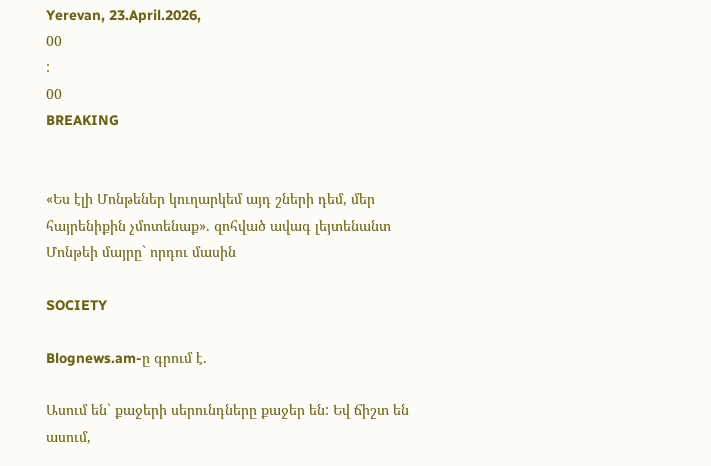Yerevan, 23.April.2026,
00
:
00
BREAKING


«Ես էլի Մոնթեներ կուղարկեմ այդ շների դեմ, մեր հայրենիքին չմոտենաք». զոհված ավագ լեյտենանտ Մոնթեի մայրը` որդու մասին

SOCIETY

Blognews.am-ը գրում է.

Ասում են` քաջերի սերունդները քաջեր են: Եվ ճիշտ են ասում,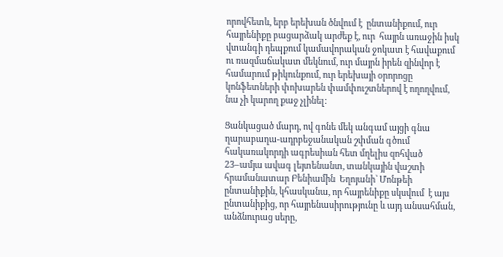որովհետև, երբ երեխան ծնվում է  ընտանիքում, ուր հայրենիքը բացարձակ արժեք է, ուր  հայրն առաջին իսկ վտանգի դեպքում կամավորական ջոկատ է հավաքում ու ռազմաճակատ մեկնում, ուր մայրն իրեն զինվոր է համարում թիկունքում, ուր երեխայի օրորոցը կոնֆետների փոխարեն փամփուշտներով է ողողվում, նա չի կարող քաջ չլինել:

Ցանկացած մարդ, ով գոնե մեկ անգամ այցի գնա ղարաբաղա-ադրբեջանական շփման գծում հակառակորդի ագրեսիան հետ մղելիս զոհված 23–ամյա ավագ լեյտենանտ, տանկային վաշտի հրամանատար Բենիամին  Եղոյանի` Մոնթեի ընտանիքին, կհասկանա, որ հայրենիքը սկսվում  է այս ընտանիքից, որ հայրենասիրությունը և այդ անսահման, անձնուրաց սերը,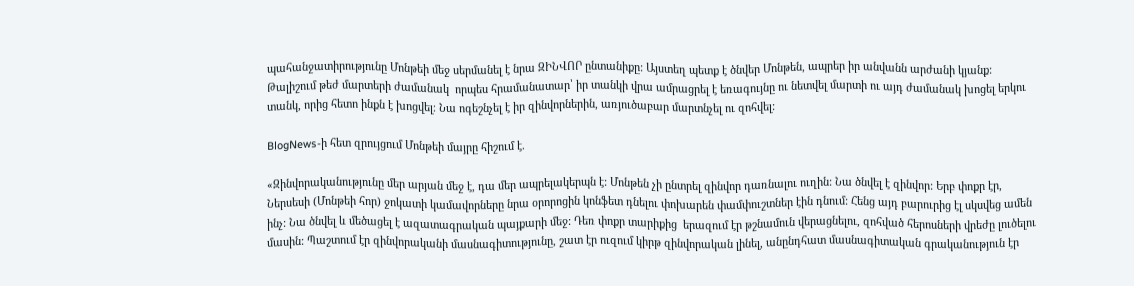պահանջատիրությունը Մոնթեի մեջ սերմանել է նրա ԶԻՆՎՈՐ ընտանիքը: Այստեղ պետք է ծնվեր Մոնթեն, ապրեր իր անվանն արժանի կյանք: Թալիշում թեժ մարտերի ժամանակ  որպես հրամանատար՝ իր տանկի վրա ամրացրել է եռագույնը ու նետվել մարտի ու այդ ժամանակ խոցել երկու տանկ, որից հետո ինքն է խոցվել։ Նա ոգեշնչել է իր զինվորներին, առյուծաբար մարտնչել ու զոհվել:

BlogNews-ի հետ զրույցում Մոնթեի մայրը հիշում է.

«Զինվորականությունը մեր արյան մեջ է, դա մեր ապրելակերպն է: Մոնթեն չի ընտրել զինվոր դառնալու ուղին: Նա ծնվել է զինվոր: Երբ փոքր էր, Ներսեսի (Մոնթեի հոր) ջոկատի կամավորները նրա օրորոցին կոնֆետ դնելու փոխարեն փամփուշտներ էին դնում: Հենց այդ բարուրից էլ սկսվեց ամեն ինչ: Նա ծնվել և մեծացել է ազատագրական պայքարի մեջ: Դեռ փոքր տարիքից  երազում էր թշնամուն վերացնելու, զոհված հերոսների վրեժը լուծելու մասին: Պաշտում էր զինվորականի մասնագիտությունը, շատ էր ուզում կիրթ զինվորական լինել, անընդհատ մասնագիտական գրականություն էր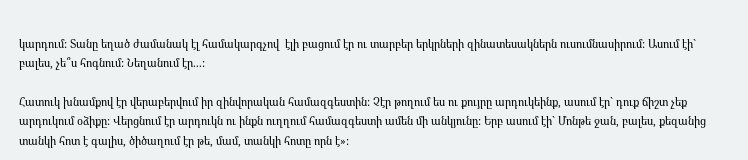կարդում: Տանը եղած ժամանակ էլ համակարգչով  էլի բացում էր ու տարբեր երկրների զինատեսակներն ուսումնասիրում: Ասում էի` բալես, չե՞ս հոգնում: Նեղանում էր...:

Հատուկ խնամքով էր վերաբերվում իր զինվորական համազգեստին: Չէր թողում ես ու քույրը արդուկեինք, ասում էր` դուք ճիշտ չեք արդուկում օձիքը: Վերցնում էր արդուկն ու ինքն ուղղում համազգեստի ամեն մի անկյունը: Երբ ասում էի` Մոնթե ջան, բալես, քեզանից տանկի հոտ է գալիս, ծիծաղում էր թե, մամ, տանկի հոտը որն է»: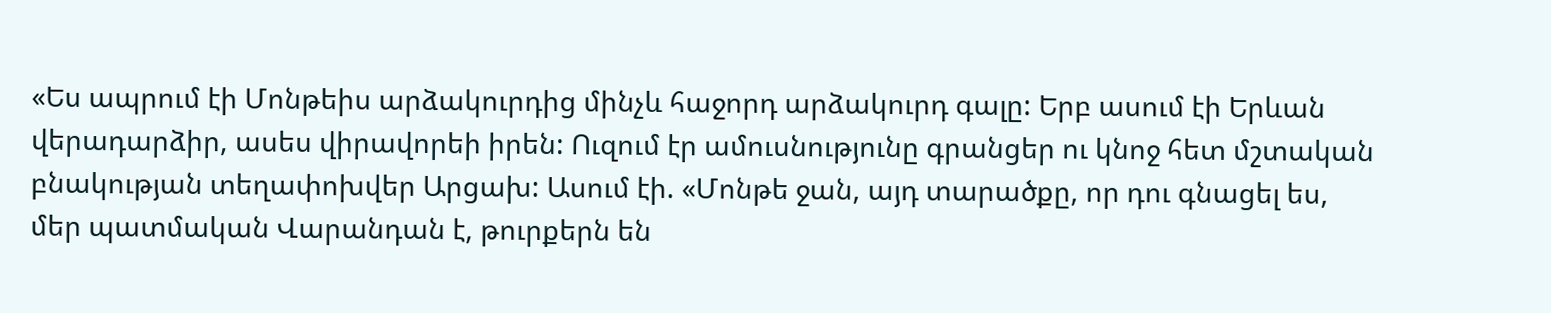«Ես ապրում էի Մոնթեիս արձակուրդից մինչև հաջորդ արձակուրդ գալը: Երբ ասում էի Երևան վերադարձիր, ասես վիրավորեի իրեն: Ուզում էր ամուսնությունը գրանցեր ու կնոջ հետ մշտական բնակության տեղափոխվեր Արցախ: Ասում էի. «Մոնթե ջան, այդ տարածքը, որ դու գնացել ես,  մեր պատմական Վարանդան է, թուրքերն են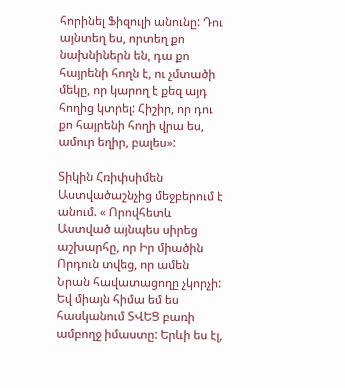հորինել Ֆիզուլի անունը: Դու այնտեղ ես, որտեղ քո նախնիներն են, դա քո հայրենի հողն է, ու չմտածի մեկը, որ կարող է քեզ այդ հողից կտրել: Հիշիր, որ դու քո հայրենի հողի վրա ես, ամուր եղիր, բալես»:

Տիկին Հռիփսիմեն Աստվածաշնչից մեջբերում է անում. « Որովհետև Աստված այնպես սիրեց աշխարհը, որ Իր միածին Որդուն տվեց, որ ամեն Նրան հավատացողը չկորչի: Եվ միայն հիմա եմ ես հասկանում ՏՎԵՑ բառի ամբողջ իմաստը: Երևի ես էլ,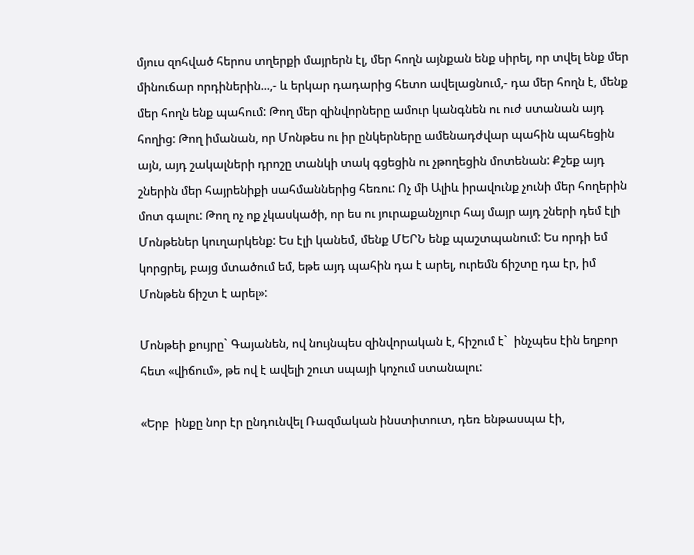մյուս զոհված հերոս տղերքի մայրերն էլ, մեր հողն այնքան ենք սիրել, որ տվել ենք մեր մինուճար որդիներին...,- և երկար դադարից հետո ավելացնում,- դա մեր հողն է, մենք մեր հողն ենք պահում: Թող մեր զինվորները ամուր կանգնեն ու ուժ ստանան այդ հողից: Թող իմանան, որ Մոնթես ու իր ընկերները ամենադժվար պահին պահեցին այն, այդ շակալների դրոշը տանկի տակ գցեցին ու չթողեցին մոտենան: Քշեք այդ շներին մեր հայրենիքի սահմաններից հեռու: Ոչ մի Ալիև իրավունք չունի մեր հողերին մոտ գալու: Թող ոչ ոք չկասկածի, որ ես ու յուրաքանչյուր հայ մայր այդ շների դեմ էլի Մոնթեներ կուղարկենք: Ես էլի կանեմ, մենք ՄԵՐՆ ենք պաշտպանում: Ես որդի եմ կորցրել, բայց մտածում եմ, եթե այդ պահին դա է արել, ուրեմն ճիշտը դա էր, իմ Մոնթեն ճիշտ է արել»:

Մոնթեի քույրը` Գայանեն, ով նույնպես զինվորական է, հիշում է`  ինչպես էին եղբոր հետ «վիճում», թե ով է ավելի շուտ սպայի կոչում ստանալու:

«Երբ  ինքը նոր էր ընդունվել Ռազմական ինստիտուտ, դեռ ենթասպա էի,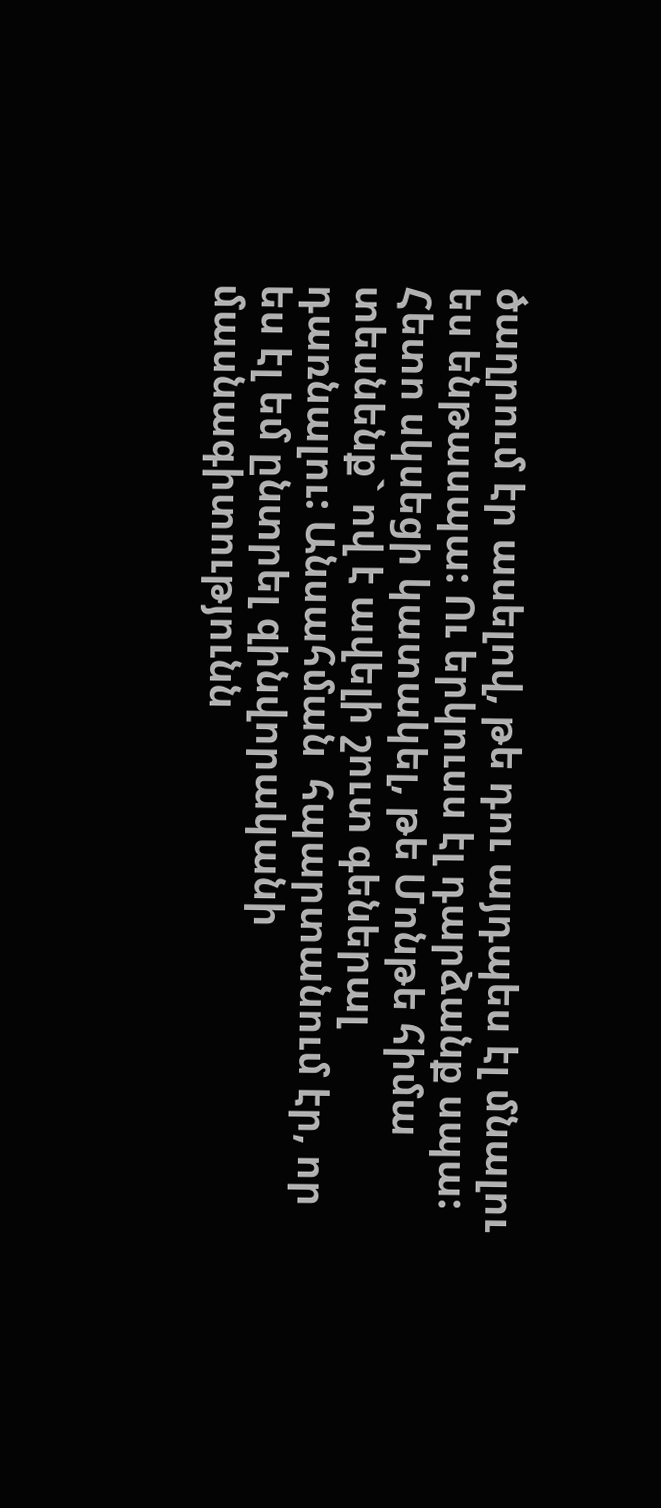ծաղրում էր ասելով, թե դու այդպես էլ մնալու ես ենթասպա: Ու երկուսս էլ դարձանք սպա: Հետո սկսեցի կատակել, թե Մոնթե հիմա տեսնենք` ով է ավելի շուտ գեներալ դառնալու: Անսահման  հպարտանում էր, որ ես էլ եմ ընտրել զինվորականի մասնագիտությունն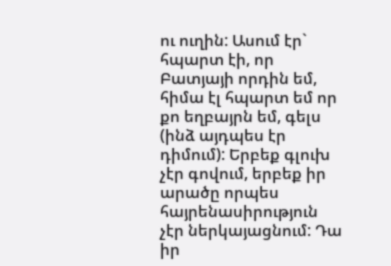ու ուղին: Ասում էր` հպարտ էի, որ Բատյայի որդին եմ, հիմա էլ հպարտ եմ որ քո եղբայրն եմ, գելս (ինձ այդպես էր դիմում): Երբեք գլուխ չէր գովում, երբեք իր արածը որպես հայրենասիրություն չէր ներկայացնում: Դա իր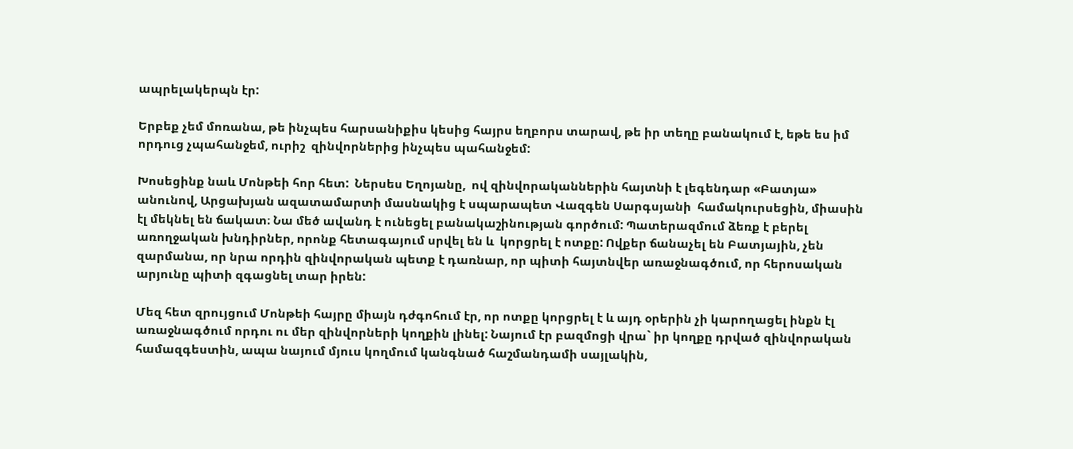ապրելակերպն էր:

Երբեք չեմ մոռանա, թե ինչպես հարսանիքիս կեսից հայրս եղբորս տարավ, թե իր տեղը բանակում է, եթե ես իմ որդուց չպահանջեմ, ուրիշ  զինվորներից ինչպես պահանջեմ:

Խոսեցինք նաև Մոնթեի հոր հետ:  Ներսես Եղոյանը,  ով զինվորականներին հայտնի է լեգենդար «Բատյա» անունով, Արցախյան ազատամարտի մասնակից է սպարապետ Վազգեն Սարգսյանի  համակուրսեցին, միասին էլ մեկնել են ճակատ։ Նա մեծ ավանդ է ունեցել բանակաշինության գործում: Պատերազմում ձեռք է բերել առողջական խնդիրներ, որոնք հետագայում սրվել են և  կորցրել է ոտքը: Ովքեր ճանաչել են Բատյային, չեն զարմանա, որ նրա որդին զինվորական պետք է դառնար, որ պիտի հայտնվեր առաջնագծում, որ հերոսական արյունը պիտի զգացնել տար իրեն:

Մեզ հետ զրույցում Մոնթեի հայրը միայն դժգոհում էր, որ ոտքը կորցրել է և այդ օրերին չի կարողացել ինքն էլ առաջնագծում որդու ու մեր զինվորների կողքին լինել: Նայում էր բազմոցի վրա` իր կողքը դրված զինվորական համազգեստին, ապա նայում մյուս կողմում կանգնած հաշմանդամի սայլակին,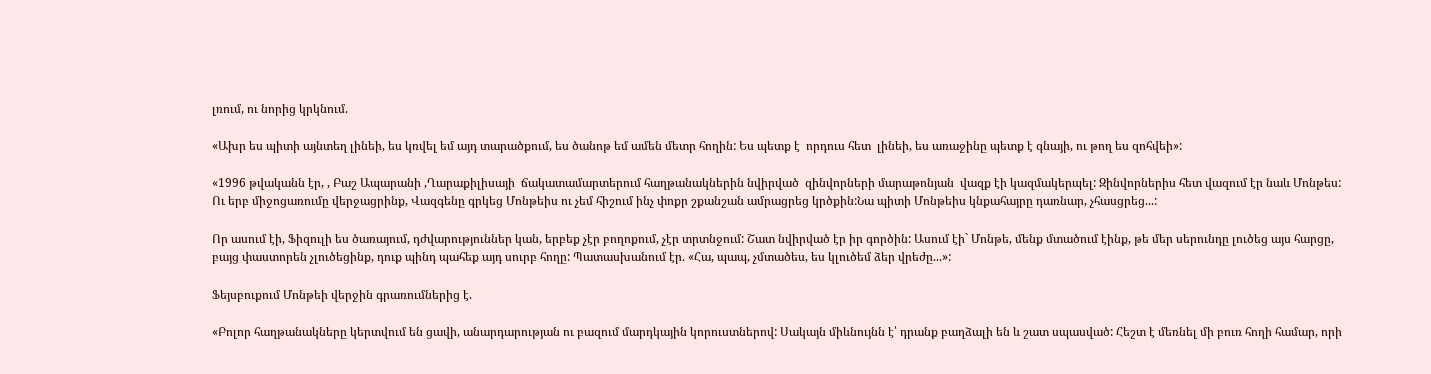լռում, ու նորից կրկնում.

«Ախր ես պիտի այնտեղ լինեի, ես կռվել եմ այդ տարածքում, ես ծանոթ եմ ամեն մետր հողին: Ես պետք է  որդուս հետ  լինեի, ես առաջինը պետք է գնայի, ու թող ես զոհվեի»:

«1996 թվականն էր, , Բաշ Ապարանի ,Ղարաքիլիսայի  ճակատամարտերում հաղթանակներին նվիրված  զինվորների մարաթոնյան  վազք էի կազմակերպել: Զինվորներիս հետ վազում էր նաև Մոնթես: Ու երբ միջոցառումը վերջացրինք, Վազգենը գրկեց Մոնթեիս ու չեմ հիշում ինչ փոքր շքանշան ամրացրեց կրծքին:Նա պիտի Մոնթեիս կնքահայրը դառնար, չհասցրեց...:

Որ ասում էի, Ֆիզուլի ես ծառայում, դժվարություններ կան, երբեք չէր բողոքում, չէր տրտնջում: Շատ նվիրված էր իր գործին: Ասում էի` Մոնթե, մենք մտածում էինք, թե մեր սերունդը լուծեց այս հարցը, բայց փաստորեն չլուծեցինք, դուք պինդ պահեք այդ սուրբ հողը: Պատասխանում էր. «Հա, պապ, չմտածես, ես կլուծեմ ձեր վրեժը...»:

Ֆեյսբուքում Մոնթեի վերջին գրառումներից է.

«Բոլոր հաղթանակները կերտվում են ցավի, անարդարության ու բազում մարդկային կորուստներով: Սակայն միևնույնն է՝ դրանք բաղձալի են և շատ սպասված: Հեշտ է մեռնել մի բուռ հողի համար, որի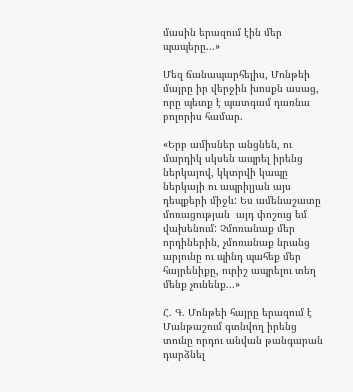մասին երազում էին մեր պապերը...»

Մեզ ճանապարհելիս, Մոնթեի մայրը իր վերջին խոսքն ասաց, որը պետք է պատգամ դառնա բոլորիս համար.

«Երբ ամիսներ անցնեն, ու մարդիկ սկսեն ապրել իրենց ներկայով, կկտրվի կապը ներկայի ու ապրիլյան այս դեպքերի միջև: Ես ամենաշատը մոռացության  այդ փոշուց եմ վախենում: Չմոռանաք մեր որդիներին, չմոռանաք նրանց արյունը ու պինդ պահեք մեր հայրենիքը, ուրիշ ապրելու տեղ մենք չունենք...»

Հ. Գ. Մոնթեի հայրը երազում է Մանթաշում գտնվող իրենց տունը որդու անվան թանգարան դարձնել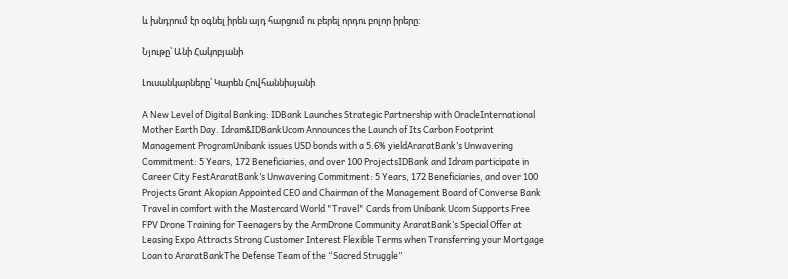և խնդրում էր օգնել իրեն այդ հարցում ու բերել որդու բոլոր իրերը:

Նյութը՝ Անի Հակոբյանի

Լուսանկարները՝ Կարեն Հովհաննիսյանի

A New Level of Digital Banking: IDBank Launches Strategic Partnership with OracleInternational Mother Earth Day. Idram&IDBankUcom Announces the Launch of Its Carbon Footprint Management ProgramUnibank issues USD bonds with a 5.6% yieldAraratBank’s Unwavering Commitment: 5 Years, 172 Beneficiaries, and over 100 ProjectsIDBank and Idram participate in Career City FestAraratBank’s Unwavering Commitment: 5 Years, 172 Beneficiaries, and over 100 Projects Grant Akopian Appointed CEO and Chairman of the Management Board of Converse Bank Travel in comfort with the Mastercard World "Travel" Cards from Unibank Ucom Supports Free FPV Drone Training for Teenagers by the ArmDrone Community AraratBank’s Special Offer at Leasing Expo Attracts Strong Customer Interest Flexible Terms when Transferring your Mortgage Loan to AraratBankThe Defense Team of the “Sacred Struggle”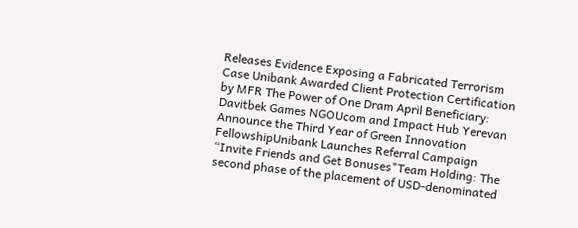Releases Evidence Exposing a Fabricated Terrorism Case Unibank Awarded Client Protection Certification by MFR The Power of One Dram April Beneficiary: Davitbek Games NGOUcom and Impact Hub Yerevan Announce the Third Year of Green Innovation FellowshipUnibank Launches Referral Campaign “Invite Friends and Get Bonuses"Team Holding: The second phase of the placement of USD-denominated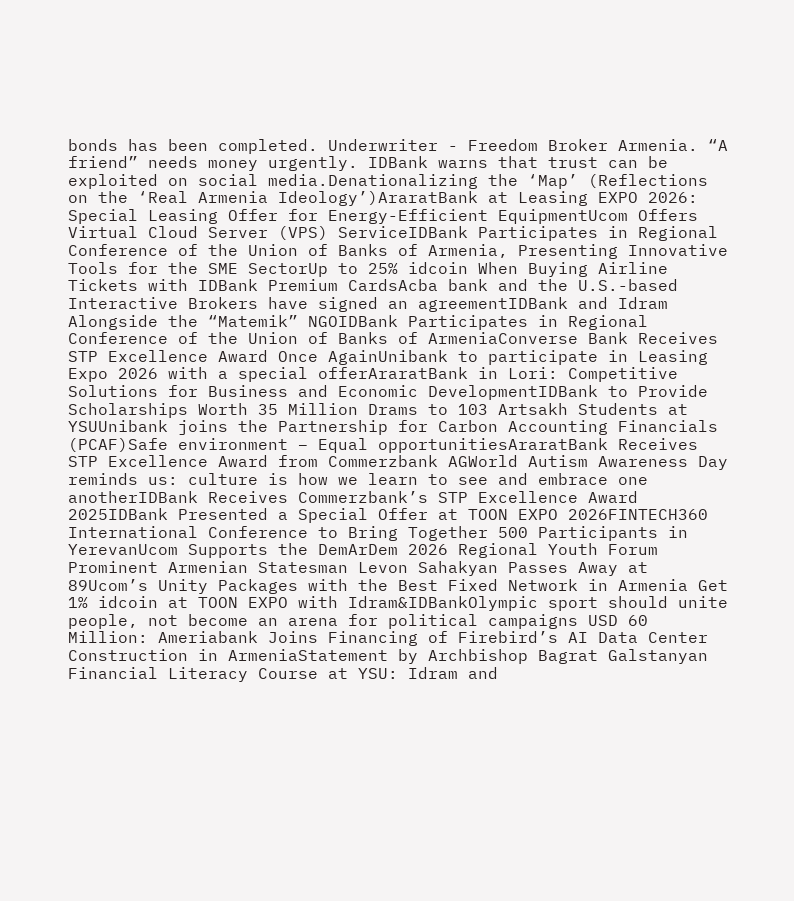bonds has been completed. Underwriter - Freedom Broker Armenia. “A friend” needs money urgently. IDBank warns that trust can be exploited on social media.Denationalizing the ‘Map’ (Reflections on the ‘Real Armenia Ideology’)AraratBank at Leasing EXPO 2026: Special Leasing Offer for Energy-Efficient EquipmentUcom Offers Virtual Cloud Server (VPS) ServiceIDBank Participates in Regional Conference of the Union of Banks of Armenia, Presenting Innovative Tools for the SME SectorUp to 25% idcoin When Buying Airline Tickets with IDBank Premium CardsAcba bank and the U.S.-based Interactive Brokers have signed an agreementIDBank and Idram Alongside the “Matemik” NGOIDBank Participates in Regional Conference of the Union of Banks of ArmeniaConverse Bank Receives STP Excellence Award Once AgainUnibank to participate in Leasing Expo 2026 with a special offerAraratBank in Lori: Competitive Solutions for Business and Economic DevelopmentIDBank to Provide Scholarships Worth 35 Million Drams to 103 Artsakh Students at YSUUnibank joins the Partnership for Carbon Accounting Financials (PCAF)Safe environment – Equal opportunitiesAraratBank Receives STP Excellence Award from Commerzbank AGWorld Autism Awareness Day reminds us: culture is how we learn to see and embrace one anotherIDBank Receives Commerzbank’s STP Excellence Award 2025IDBank Presented a Special Offer at TOON EXPO 2026FINTECH360 International Conference to Bring Together 500 Participants in YerevanUcom Supports the DemArDem 2026 Regional Youth Forum Prominent Armenian Statesman Levon Sahakyan Passes Away at 89Ucom’s Unity Packages with the Best Fixed Network in Armenia Get 1% idcoin at TOON EXPO with Idram&IDBankOlympic sport should unite people, not become an arena for political campaigns USD 60 Million: Ameriabank Joins Financing of Firebird’s AI Data Center Construction in ArmeniaStatement by Archbishop Bagrat Galstanyan Financial Literacy Course at YSU: Idram and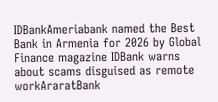IDBankAmeriabank named the Best Bank in Armenia for 2026 by Global Finance magazine IDBank warns about scams disguised as remote workAraratBank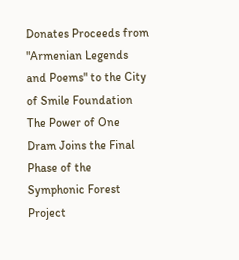Donates Proceeds from "Armenian Legends and Poems" to the City of Smile Foundation The Power of One Dram Joins the Final Phase of the Symphonic Forest Project